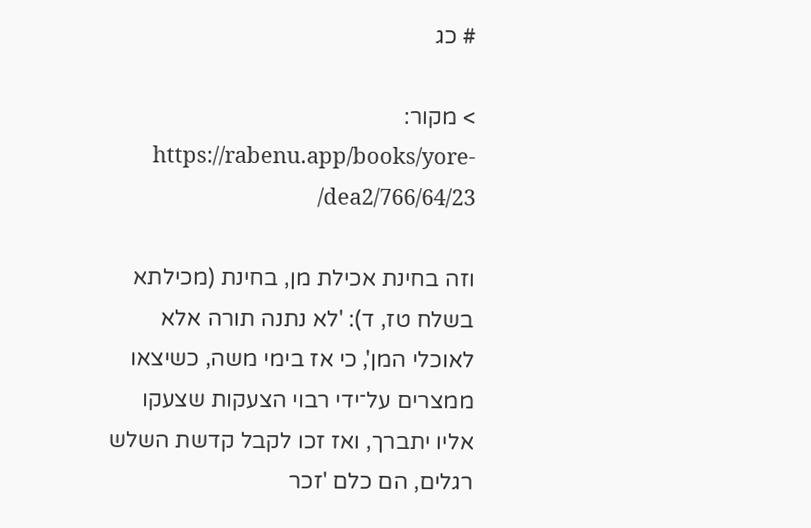# כג

> מקור: https://rabenu.app/books/yore-dea2/766/64/23/

וזה בחינת אכילת מן, בחינת (מכילתא בשלח טז, ד): 'לא נתנה תורה אלא לאוכלי המן', כי אז בימי משה, כשיצאו ממצרים על־ידי רבוי הצעקות שצעקו אליו יתברך, ואז זכו לקבל קדשת השלש רגלים, הם כלם 'זכר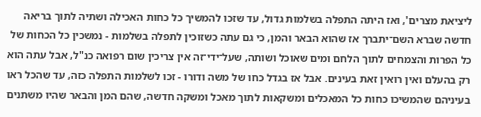ליציאת מצרים', ואז היתה התפלה בשלמות גדול, עד שזכו להמשיך כל כחות האכילה ושתיה לתוך בריאה חדשה שברא השם־יתברך אז שהוא הבאר והמן, כי גם עתה כשזוכין לתפלה בשלמות - נמשכין כל הכחות של כל הפרות והצמחים לתוך הלחם ומים שאוכל ושותה, שעל־ידי־זה אין צריכין שום רפואה כנ"ל, אבל עתה הוא רק בהעלם ואין רואין זאת בעינים. אבל אז בגדל כחו של משה ודורו - זכו לשלמות התפלה כזה, עד שהכל ראו בעיניהם שהמשיכו כחות כל המאכלים ומשקאות לתוך מאכל ומשקה חדשה, שהם המן והבאר שהיו משתנים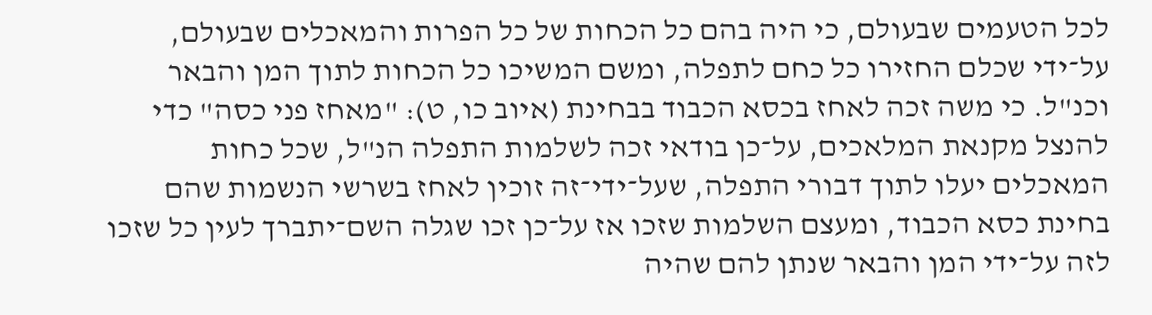לכל הטעמים שבעולם, כי היה בהם כל הכחות של כל הפרות והמאכלים שבעולם, על־ידי שכלם החזירו כל כחם לתפלה, ומשם המשיכו כל הכחות לתוך המן והבאר וכנ"ל. כי משה זכה לאחז בכסא הכבוד בבחינת (איוב כו, ט): "מאחז פני כסה" כדי להנצל מקנאת המלאכים, על־כן בודאי זכה לשלמות התפלה הנ"ל, שכל כחות המאכלים יעלו לתוך דבורי התפלה, שעל־ידי־זה זוכין לאחז בשרשי הנשמות שהם בחינת כסא הכבוד, ומעצם השלמות שזכו אז על־כן זכו שגלה השם־יתברך לעין כל שזכו לזה על־ידי המן והבאר שנתן להם שהיה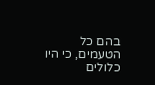בהם כל הטעמים, כי היו כלולים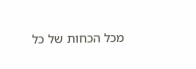מכל הכחות של כל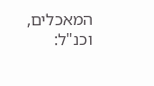המאכלים, וכנ"ל: